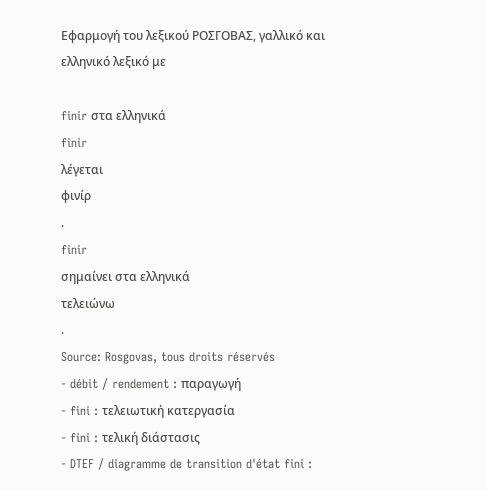Εφαρμογή του λεξικού ΡΟΣΓΟΒΑΣ, γαλλικό και ελληνικό λεξικό με

finir στα ελληνικά
finir
λέγεται
φινίρ
.
finir
σημαίνει στα ελληνικά
τελειώνω
.
Source: Rosgovas, tous droits réservés
- débit / rendement : παραγωγή
- fini : τελειωτική κατεργασία
- fini : τελική διάστασις
- DTEF / diagramme de transition d'état fini :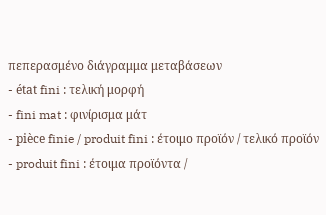πεπερασμένο διάγραμμα μεταβάσεων
- état fini : τελική μορφή
- fini mat : φινίρισμα μάτ
- pièce finie / produit fini : έτοιμο προϊόν / τελικό προϊόν
- produit fini : έτοιμα προϊόντα /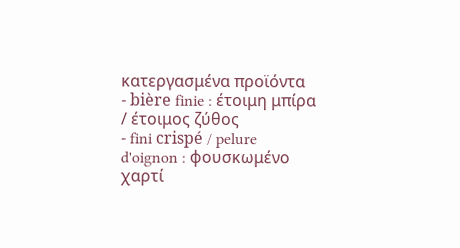κατεργασμένα προϊόντα
- bière finie : έτοιμη μπίρα / έτοιμος ζύθος
- fini crispé / pelure d'oignon : φουσκωμένο χαρτί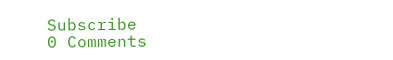Subscribe
0 Comments